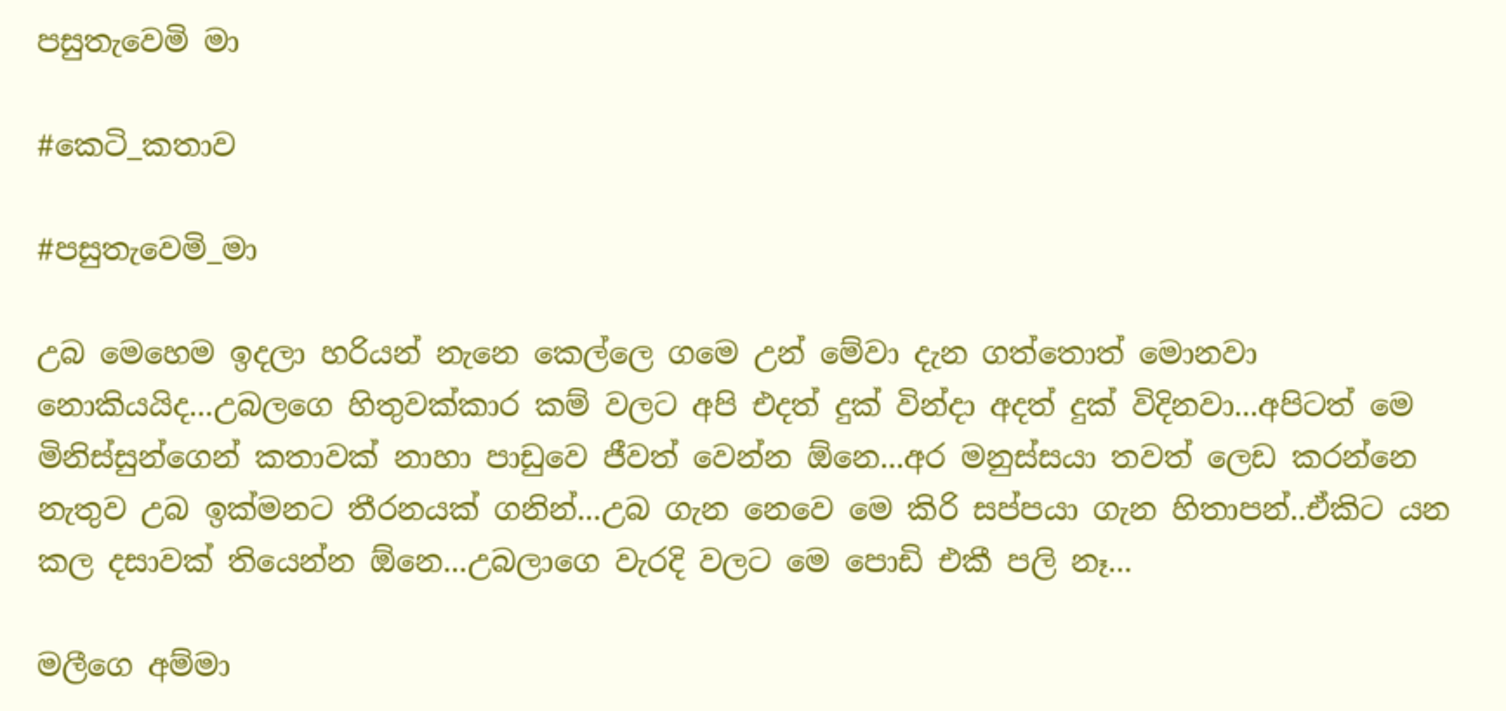පසුතැවෙමි මා

#කෙටි_කතාව

#පසුතැවෙමි_මා

උබ මෙහෙම ඉදලා හරියන් නැනෙ කෙල්ලෙ ගමෙ උන් මේවා දැන ගත්තොත් මොනවා නොකියයිද...උබලගෙ හිතුවක්කාර කම් වලට අපි එදත් දුක් වින්දා අදත් දුක් විදිනවා...අපිටත් මෙ මිනිස්සුන්ගෙන් කතාවක් නාහා පාඩුවෙ ජීවත් වෙන්න ඕනෙ...අර මනුස්සයා තවත් ලෙඩ කරන්නෙ නැතුව උබ ඉක්මනට තීරනයක් ගනින්...උබ ගැන නෙවෙ මෙ කිරි සප්පයා ගැන හිතාපන්..ඒකිට යන කල දසාවක් තියෙන්න ඕනෙ...උබලාගෙ වැරදි වලට මෙ පොඩි එකී පලි නෑ...

මලීගෙ අම්මා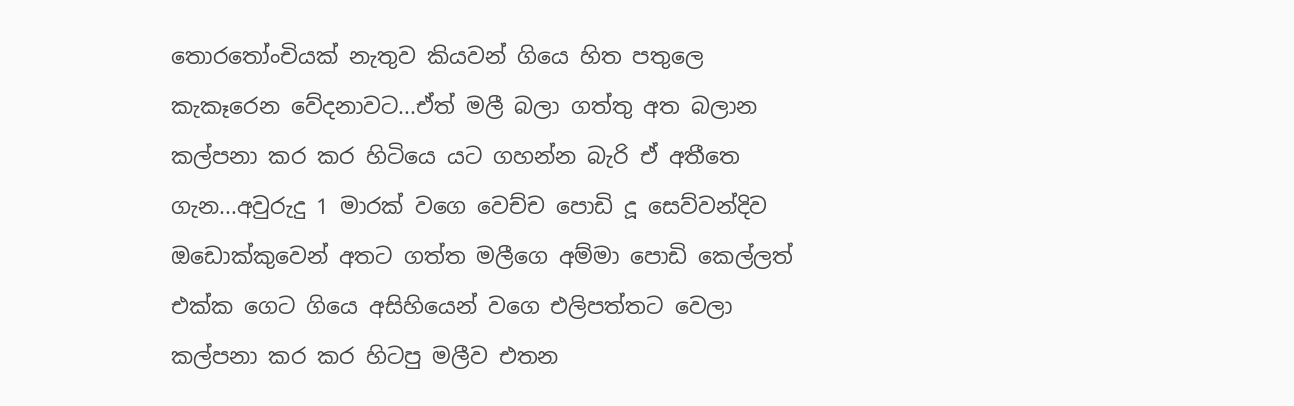තොරතෝංචියක් නැතුව කියවන් ගියෙ හිත පතුලෙ කැකෑරෙන වේදනාවට...ඒත් මලී බලා ගත්තු අත බලාන කල්පනා කර කර හිටියෙ යට ගහන්න බැරි ඒ අතීතෙ ගැන...අවුරුදු 1 මාරක් වගෙ වෙච්ච පොඩි දූ සෙව්වන්දිව ඔඩොක්කුවෙන් අතට ගත්ත මලීගෙ අම්මා පොඩි කෙල්ලත් එක්ක ගෙට ගියෙ අසිහියෙන් වගෙ එලිපත්තට වෙලා කල්පනා කර කර හිටපු මලීව එතන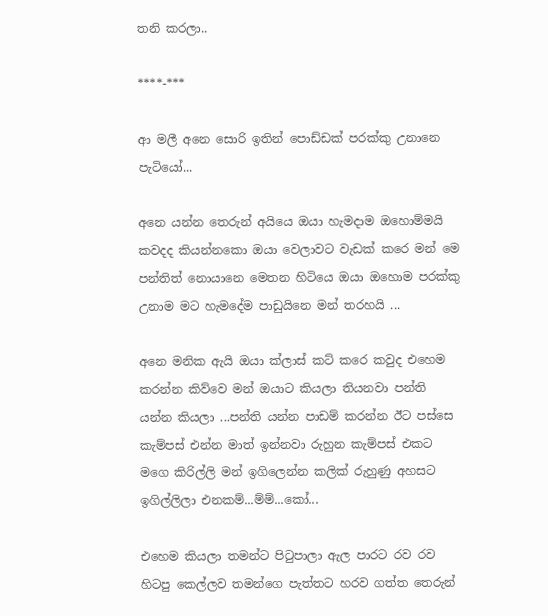තනි කරලා..

****-***

ආ මලී අනෙ සොරි ඉතින් පොඩ්ඩක් පරක්කු උනානෙ පැටියෝ...

අනෙ යන්න තෙරුන් අයියෙ ඔයා හැමදාම ඔහොම්මයි කවදද කියන්නකො ඔයා වෙලාවට වැඩක් කරෙ මන් මෙ පන්තිත් නොයානෙ මෙතන හිටියෙ ඔයා ඔහොම පරක්කු උනාම මට හැමදේම පාඩුයිනෙ මන් තරහයි ...

අනෙ මනික ඇයි ඔයා ක්ලාස් කට් කරෙ කවුද එහෙම කරන්න කිව්වෙ මන් ඔයාට කියලා තියනවා පන්ති යන්න කියලා ...පන්ති යන්න පාඩම් කරන්න ඊට පස්සෙ කැම්පස් එන්න මාත් ඉන්නවා රුහුන කැම්පස් එකට මගෙ කිරිල්ලි මන් ඉගිලෙන්න කලික් රුහුණු අහසට ඉගිල්ලිලා එනකම්...ම්ම්...කෝ...

එහෙම කියලා තමන්ට පිටුපාලා ඇල පාරට රව රව හිටපු කෙල්ලව තමන්ගෙ පැත්තට හරව ගත්ත තෙරුන්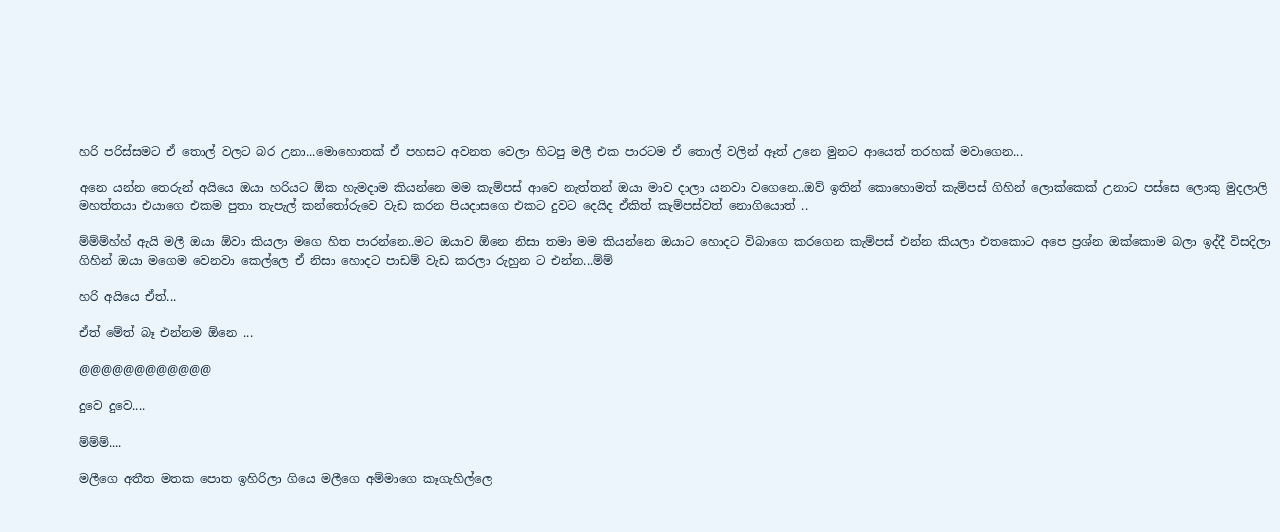හරි පරිස්සමට ඒ තොල් වලට බර උනා...මොහොතක් ඒ පහසට අවනත වෙලා හිටපු මලී එක පාරටම ඒ තොල් වලින් ඈත් උනෙ මුනට ආයෙත් තරහක් මවාගෙන...

අනෙ යන්න තෙරුන් අයියෙ ඔයා හරියට ඕක හැමදාම කියන්නෙ මම කැම්පස් ආවෙ නැත්තන් ඔයා මාව දාලා යනවා වගෙනෙ..ඔව් ඉතින් කොහොමත් කැම්පස් ගිහින් ලොක්කෙක් උනාට පස්සෙ ලොකු මුදලාලි මහත්තයා එයාගෙ එකම පුතා තැපැල් කන්තෝරුවෙ වැඩ කරන පියදාසගෙ එකට දුවට දෙයිද ඒකිත් කැම්පස්වත් නොගියොත් ..

ම්ම්ම්හ්හ් ඇයි මලී ඔයා ඕවා කියලා මගෙ හිත පාරන්නෙ..මට ඔයාව ඕනෙ නිසා තමා මම කියන්නෙ ඔයාට හොදට විබාගෙ කරගෙන කැම්පස් එන්න කියලා එතකොට අපෙ ප්‍රශ්න ඔක්කොම බලා ඉද්දී විසදිලා ගිහින් ඔයා මගෙම වෙනවා කෙල්ලෙ ඒ නිසා හොදට පාඩම් වැඩ කරලා රුහුන ට එන්න...ම්ම්

හරි අයියෙ ඒත්...

ඒත් මේත් බෑ එන්නම ඕනෙ ...

@@@@@@@@@@@@

දුවෙ දුවෙ....

ම්ම්ම්....

මලීගෙ අතීත මතක පොත ඉහිරිලා ගියෙ මලීගෙ අම්මාගෙ කෑගැහිල්ලෙ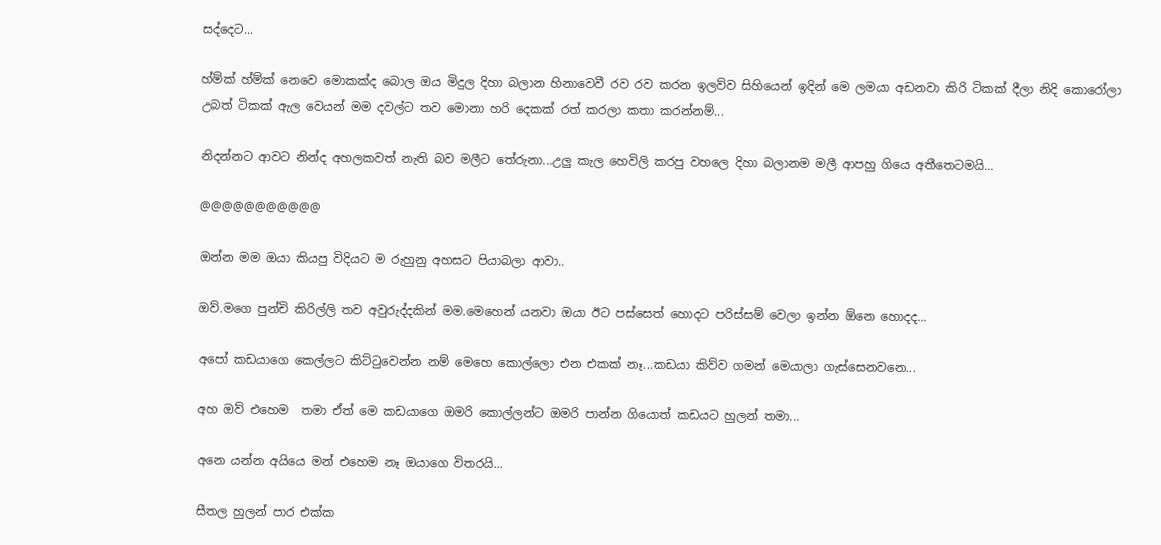සද්දෙට...

හ්ම්ක් හ්ම්ක් නෙවෙ මොකක්ද බොල ඔය මිදුල දිහා බලාන හිනාවෙවී රව රව කරන ඉලව්ව සිහියෙන් ඉදින් මෙ ලමයා අඩනවා කිරි ටිකක් දීලා නිදි කොරෝලා උබත් ටිකක් ඇල වෙයන් මම දවල්ට තව මොනා හරි දෙකක් රත් කරලා කතා කරන්නම්...

නිදන්නට ආවට නින්ද අහලකවත් නැති බව මලීට තේරුනා...උලු කැල හෙවිලි කරපු වහලෙ දිහා බලානම මලී ආපහු ගියෙ අතීතෙටමයි...

@@@@@@@@@@@

ඔන්න මම ඔයා කියපු විදියට ම රුහුනු අහසට පියාබලා ආවා..

ඔව්.මගෙ පුන්චි කිරිල්ලි තව අවුරුද්දකින් මම.මෙහෙන් යනවා ඔයා ඊට පස්සෙත් හොදට පරිස්සම් වෙලා ඉන්න ඕනෙ හොදද...

අපෝ කඩයාගෙ කෙල්ලට කිට්ටුවෙන්න නම් මෙහෙ කොල්ලො එන එකක් නෑ...කඩයා කිව්ව ගමන් මෙයාලා ගැස්සෙනවනෙ...

අහ ඔව් එහෙම  තමා ඒත් මෙ කඩයාගෙ ඔමරි කොල්ලන්ට ඔමරි පාන්න ගියොත් කඩයට හුලන් තමා...

අනෙ යන්න අයියෙ මන් එහෙම නෑ ඔයාගෙ විතරයි...

සීතල හුලන් පාර එක්ක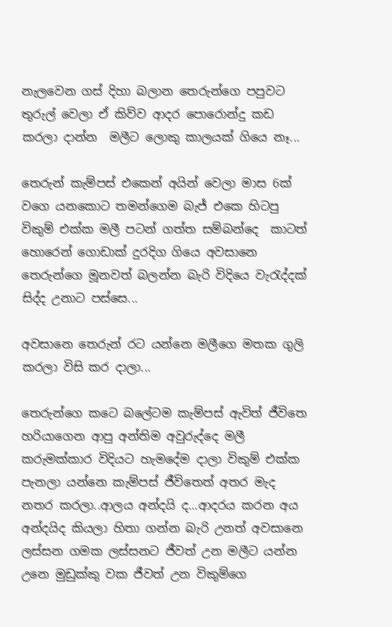නැලවෙන ගස් දිහා බලාන තෙරුන්ගෙ පපුවට තුරුල් වෙලා ඒ කිව්ව ආදර පොරොන්දු කඩ කරලා දාන්න  මලීට ලොකු කාලයක් ගියෙ නෑ...

තෙරුන් කැම්පස් එකෙන් අයින් වෙලා මාස 6ක් වගෙ යනකොට තමන්ගෙම බැජ් එකෙ හිටපු විකුම් එක්ක මලී පටන් ගත්ත සම්බන්දෙ  කාටත් හොරෙන් ගොඩාක් දුරදිග ගියෙ අවසානෙ තෙරුන්ගෙ මූනවත් බලන්න බැරි විදියෙ වැරැද්දක් සිද්ද උනාට පස්සෙ...

අවසානෙ තෙරුන් රට යන්නෙ මලීගෙ මතක ගුලි කරලා විසි කර දාලා...

තෙරුන්ගෙ කටෙ බලේටම කැම්පස් ඇවිත් ජීවිතෙ හරියාගෙන ආපු අන්තිම අවුරුද්දෙ මලී කරුමක්කාර විදියට හැමදේම දාලා විකුම් එක්ක පැනලා යන්නෙ කැම්පස් ජීවිතෙත්‍ අතර මැද නතර කරලා..ආලය අන්දයි ද...ආදරය කරන අය අන්දයිද කියලා හිතා ගන්න බැරි උනත් අවසානෙ ලස්සන ගමක ලස්සනට ජීවත් උන මලීට යන්න උනෙ මුඩුක්කු වක ජීවත් උන විකුම්ගෙ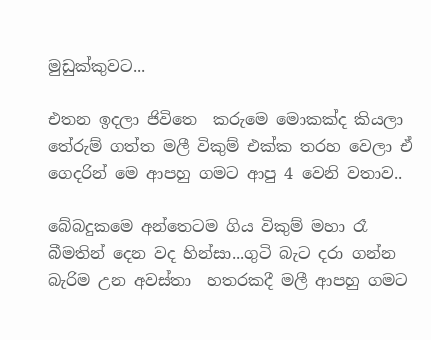මුඩුක්කුවට...

එතන ඉදලා ජිවිතෙ  කරුමෙ මොකක්ද කියලා තේරුම් ගත්ත මලී විකුම් එක්ක තරහ වෙලා ඒ ගෙදරින් මෙ ආපහු ගමට ආපු 4 වෙනි වතාව..

බේබදුකමෙ අන්තෙටම ගිය විකුම් මහා රෑ බීමතින් දෙන වද හින්සා...ගුටි බැට දරා ගන්න බැරිම උන අවස්තා  හතරකදී මලී ආපහු ගමට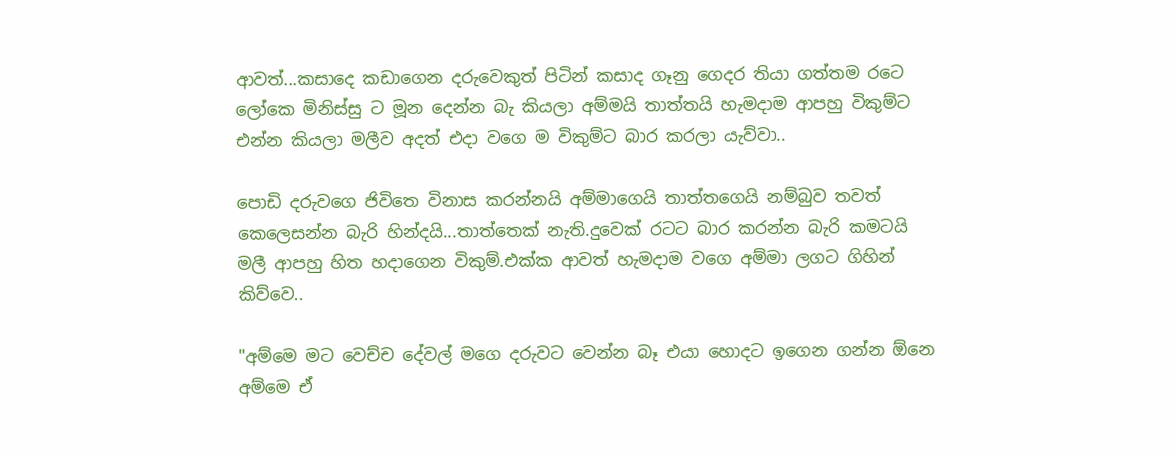ආවත්...කසාදෙ කඩාගෙන දරුවෙකුත් පිටින් කසාද ගෑනු ගෙදර තියා ගත්තම රටෙ ලෝකෙ මිනිස්සු ට මූන දෙන්න බැ කියලා අම්මයි තාත්තයි හැමදාම ආපහු විකුම්ට එන්න කියලා මලීව අදත් එදා වගෙ ම විකුම්ට බාර කරලා යැව්වා..

පොඩි දරුවගෙ ජිවිතෙ විනාස කරන්නයි අම්මාගෙයි තාත්තගෙයි නම්බුව තවත් කෙලෙසන්න බැරි හින්දයි...තාත්තෙක් නැති.දුවෙක් රටට බාර කරන්න බැරි කමටයි මලී ආපහු හිත හදාගෙන විකුම්.එක්ක ආවත් හැමදාම වගෙ අම්මා ලගට ගිහින් කිව්වෙ..

"අම්මෙ මට වෙච්ච දේවල් මගෙ දරුවට වෙන්න බෑ එයා හොදට ඉගෙන ගන්න ඕනෙ අම්මෙ ඒ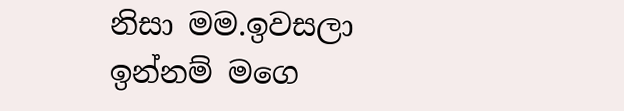නිසා මම.ඉවසලා ඉන්නම් මගෙ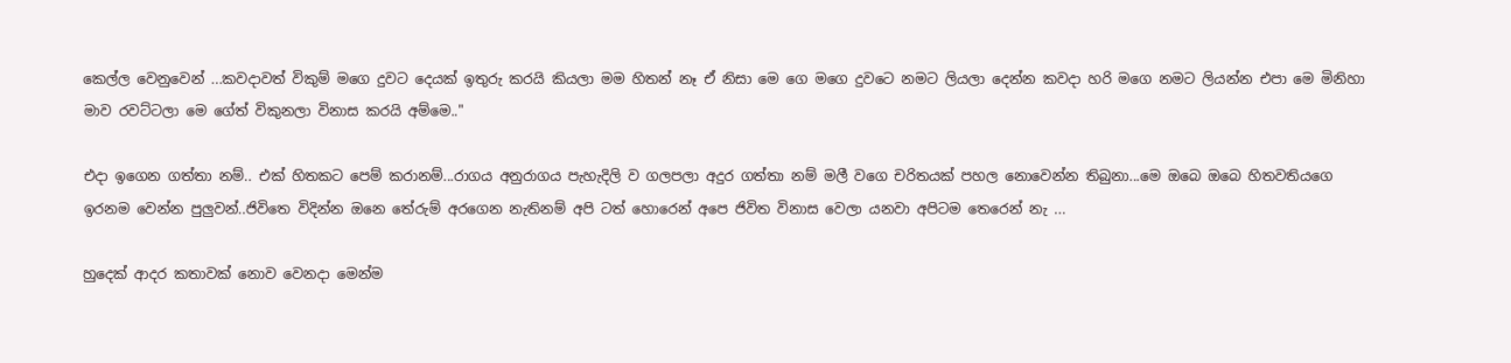කෙල්ල වෙනුවෙන් ...කවදාවත් විකුම් මගෙ දුවට දෙයක් ඉතුරු කරයි කියලා මම හිතන් නෑ ඒ නිසා මෙ ගෙ මගෙ දුවටෙ නමට ලියලා දෙන්න කවදා හරි මගෙ නමට ලියන්න එපා මෙ මිනිහා මාව රවට්ටලා මෙ ගේත් විකුනලා විනාස කරයි අම්මෙ.."

එදා ඉගෙන ගත්තා නම්.. එක් හිතකට පෙම් කරානම්...රාගය අනුරාගය පැහැදිලි ව ගලපලා අදුර ගත්තා නම් මලී වගෙ චරිතයක් පහල නොවෙන්න තිබුනා...මෙ ඔබෙ ඔබෙ හිතවතියගෙ ඉරනම වෙන්න පුලුවන්..ජිවිතෙ විදින්න ඔනෙ තේරුම් අරගෙන නැතිනම් අපි ටත් හොරෙන් අපෙ ජිවිත විනාස වෙලා යනවා අපිටම තෙරෙන් නැ ...

හුදෙක් ආදර කතාවක් නොව වෙනදා මෙන්ම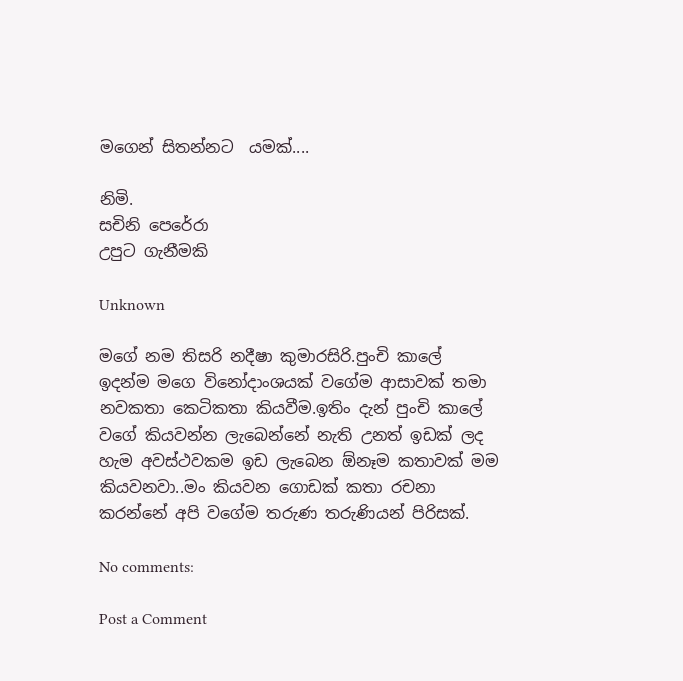මගෙන් සිතන්නට  යමක්....

නිමි.
සචිනි පෙරේරා
උපුට ගැනීමකි

Unknown

මගේ නම තිසරි නදීෂා කුමාරසිරි.පුංචි කාලේ ඉදන්ම මගෙ විනෝදාංශයක් වගේම ආසාවක් තමා නවකතා කෙටිකතා කියවීම.ඉතිං දැන් පුංචි කාලේ වගේ කියවන්න ලැබෙන්නේ නැති උනත් ඉඩක් ලද හැම අවස්ථවකම ඉඩ ලැබෙන ඕනෑම කතාවක් මම කියවනවා..මං කියවන ගොඩක් කතා රචනා කරන්නේ අපි වගේම තරුණ තරුණියන් පිරිසක්.

No comments:

Post a Comment